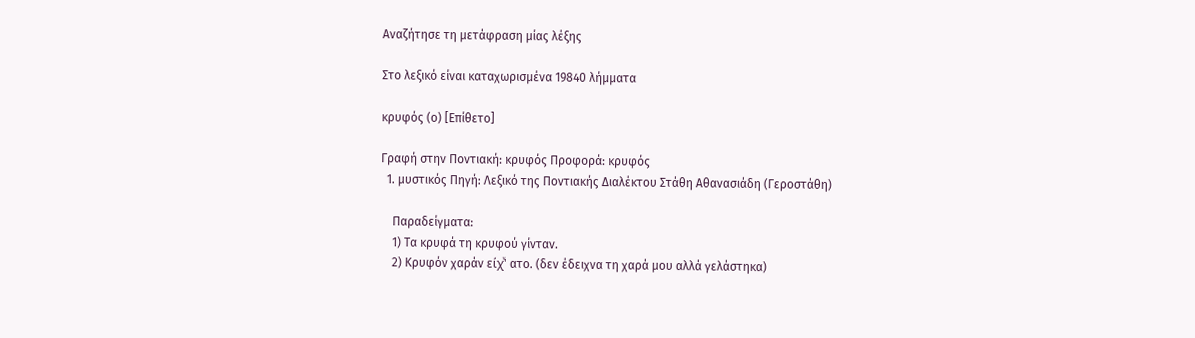Αναζήτησε τη μετάφραση μίας λέξης

Στο λεξικό είναι καταχωρισμένα 19840 λήμματα

κρυφός (ο) [Επίθετο]

Γραφή στην Ποντιακή: κρυφός Προφορά: κρυφός
  1. μυστικός Πηγή: Λεξικό της Ποντιακής Διαλέκτου Στάθη Αθανασιάδη (Γεροστάθη)

    Παραδείγματα:
    1) Τα κρυφά τη κρυφού γίνταν.
    2) Κρυφόν χαράν είχͮ' ατο. (δεν έδειχνα τη χαρά μου αλλά γελάστηκα)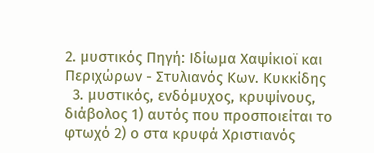2. μυστικός Πηγή: Ιδίωμα Χαψίκιοϊ και Περιχώρων - Στυλιανός Κων. Κυκκίδης
  3. μυστικός, ενδόμυχος, κρυψίνους, διάβολος 1) αυτός που προσποιείται το φτωχό 2) ο στα κρυφά Χριστιανός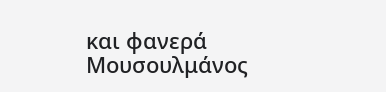και φανερά Μουσουλμάνος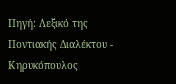Πηγή: Λεξικό της Ποντιακής Διαλέκτου - Κηρυκόπουλος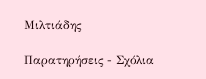Μιλτιάδης

Παρατηρήσεις - Σχόλια